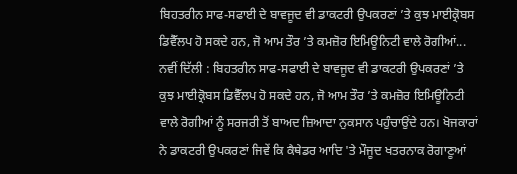ਬਿਹਤਰੀਨ ਸਾਫ-ਸਫਾਈ ਦੇ ਬਾਵਜੂਦ ਵੀ ਡਾਕਟਰੀ ਉਪਕਰਣਾਂ ’ਤੇ ਕੁਝ ਮਾਈਕ੍ਰੋਬਸ ਡਿਵੈੱਲਪ ਹੋ ਸਕਦੇ ਹਨ, ਜੋ ਆਮ ਤੌਰ ’ਤੇ ਕਮਜ਼ੋਰ ਇਮਿਊਨਿਟੀ ਵਾਲੇ ਰੋਗੀਆਂ...
ਨਵੀਂ ਦਿੱਲੀ : ਬਿਹਤਰੀਨ ਸਾਫ-ਸਫਾਈ ਦੇ ਬਾਵਜੂਦ ਵੀ ਡਾਕਟਰੀ ਉਪਕਰਣਾਂ ’ਤੇ ਕੁਝ ਮਾਈਕ੍ਰੋਬਸ ਡਿਵੈੱਲਪ ਹੋ ਸਕਦੇ ਹਨ, ਜੋ ਆਮ ਤੌਰ ’ਤੇ ਕਮਜ਼ੋਰ ਇਮਿਊਨਿਟੀ ਵਾਲੇ ਰੋਗੀਆਂ ਨੂੰ ਸਰਜਰੀ ਤੋਂ ਬਾਅਦ ਜ਼ਿਆਦਾ ਨੁਕਸਾਨ ਪਹੁੰਚਾਉਂਦੇ ਹਨ। ਖੋਜਕਾਰਾਂ ਨੇ ਡਾਕਟਰੀ ਉਪਕਰਣਾਂ ਜਿਵੇਂ ਕਿ ਕੈਥੇਡਰ ਆਦਿ 'ਤੇ ਮੌਜੂਦ ਖਤਰਨਾਕ ਰੋਗਾਣੂਆਂ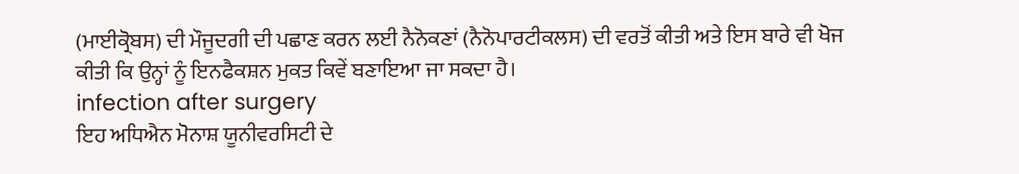(ਮਾਈਕ੍ਰੋਬਸ) ਦੀ ਮੌਜੂਦਗੀ ਦੀ ਪਛਾਣ ਕਰਨ ਲਈ ਨੈਨੋਕਣਾਂ (ਨੈਨੋਪਾਰਟੀਕਲਸ) ਦੀ ਵਰਤੋਂ ਕੀਤੀ ਅਤੇ ਇਸ ਬਾਰੇ ਵੀ ਖੋਜ ਕੀਤੀ ਕਿ ਉਨ੍ਹਾਂ ਨੂੰ ਇਨਫੈਕਸ਼ਨ ਮੁਕਤ ਕਿਵੇਂ ਬਣਾਇਆ ਜਾ ਸਕਦਾ ਹੈ।
infection after surgery
ਇਹ ਅਧਿਐਨ ਮੋਨਾਸ਼ ਯੂਨੀਵਰਸਿਟੀ ਦੇ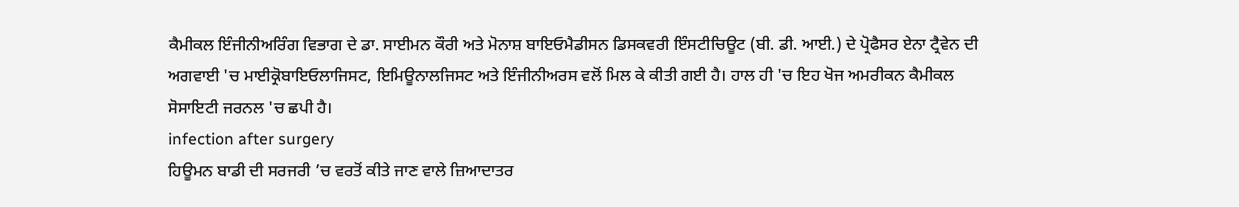ਕੈਮੀਕਲ ਇੰਜੀਨੀਅਰਿੰਗ ਵਿਭਾਗ ਦੇ ਡਾ. ਸਾਈਮਨ ਕੌਰੀ ਅਤੇ ਮੋਨਾਸ਼ ਬਾਇਓਮੈਡੀਸਨ ਡਿਸਕਵਰੀ ਇੰਸਟੀਚਿਊਟ (ਬੀ. ਡੀ. ਆਈ.) ਦੇ ਪ੍ਰੋਫੈਸਰ ਏਨਾ ਟ੍ਰੈਵੇਨ ਦੀ ਅਗਵਾਈ 'ਚ ਮਾਈਕ੍ਰੋਬਾਇਓਲਾਜਿਸਟ, ਇਮਿਊਨਾਲਜਿਸਟ ਅਤੇ ਇੰਜੀਨੀਅਰਸ ਵਲੋਂ ਮਿਲ ਕੇ ਕੀਤੀ ਗਈ ਹੈ। ਹਾਲ ਹੀ 'ਚ ਇਹ ਖੋਜ ਅਮਰੀਕਨ ਕੈਮੀਕਲ ਸੋਸਾਇਟੀ ਜਰਨਲ 'ਚ ਛਪੀ ਹੈ।
infection after surgery
ਹਿਊਮਨ ਬਾਡੀ ਦੀ ਸਰਜਰੀ ’ਚ ਵਰਤੋਂ ਕੀਤੇ ਜਾਣ ਵਾਲੇ ਜ਼ਿਆਦਾਤਰ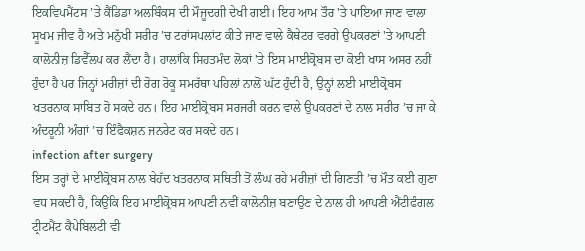ਇਕਵਿਪਮੈਂਟਸ ’ਤੇ ਕੈਂਡਿਡਾ ਅਲਬਿੰਕਸ ਦੀ ਮੌਜੂਦਗੀ ਦੇਖੀ ਗਈ। ਇਹ ਆਮ ਤੌਰ 'ਤੇ ਪਾਇਆ ਜਾਣ ਵਾਲਾ ਸੂਖਮ ਜੀਵ ਹੈ ਅਤੇ ਮਨੁੱਖੀ ਸਰੀਰ ’ਚ ਟਰਾਂਸਪਲਾਂਟ ਕੀਤੇ ਜਾਣ ਵਾਲੇ ਕੈਥੇਟਰ ਵਰਗੇ ਉਪਕਰਣਾਂ 'ਤੇ ਆਪਣੀ ਕਾਲੋਨੀਜ਼ ਡਿਵੈੱਲਪ ਕਰ ਲੈਂਦਾ ਹੈ। ਹਾਲਾਂਕਿ ਸਿਹਤਮੰਦ ਲੋਕਾਂ 'ਤੇ ਇਸ ਮਾਈਕ੍ਰੋਬਸ ਦਾ ਕੋਈ ਖਾਸ ਅਸਰ ਨਹੀਂ ਹੁੰਦਾ ਹੈ ਪਰ ਜਿਨ੍ਹਾਂ ਮਰੀਜ਼ਾਂ ਦੀ ਰੋਗ ਰੋਕੂ ਸਮਰੱਥਾ ਪਹਿਲਾਂ ਨਾਲੋਂ ਘੱਟ ਹੁੰਦੀ ਹੈ, ਉਨ੍ਹਾਂ ਲਈ ਮਾਈਕ੍ਰੋਬਸ ਖਤਰਨਾਕ ਸਾਬਿਤ ਹੋ ਸਕਦੇ ਹਨ। ਇਹ ਮਾਈਕ੍ਰੋਬਸ ਸਰਜਰੀ ਕਰਨ ਵਾਲੇ ਉਪਕਰਣਾਂ ਦੇ ਨਾਲ ਸਰੀਰ ’ਚ ਜਾ ਕੇ ਅੰਦਰੂਨੀ ਅੰਗਾਂ ’ਚ ਇੰਫੈਕਸ਼ਨ ਜਨਰੇਟ ਕਰ ਸਕਦੇ ਹਨ।
infection after surgery
ਇਸ ਤਰ੍ਹਾਂ ਦੇ ਮਾਈਕ੍ਰੋਬਸ ਨਾਲ ਬੇਹੱਦ ਖਤਰਨਾਕ ਸਥਿਤੀ ਤੋਂ ਲੰਘ ਰਹੇ ਮਰੀਜ਼ਾਂ ਦੀ ਗਿਣਤੀ ’ਚ ਮੌਤ ਕਈ ਗੁਣਾ ਵਧ ਸਕਦੀ ਹੈ, ਕਿਉਂਕਿ ਇਹ ਮਾਈਕ੍ਰੋਬਸ ਆਪਣੀ ਨਵੀਂ ਕਾਲੋਨੀਜ਼ ਬਣਾਉਣ ਦੇ ਨਾਲ ਹੀ ਆਪਣੀ ਐਂਟੀਫੰਗਲ ਟ੍ਰੀਟਮੈਂਟ ਕੈਪੇਬਿਲਟੀ ਵੀ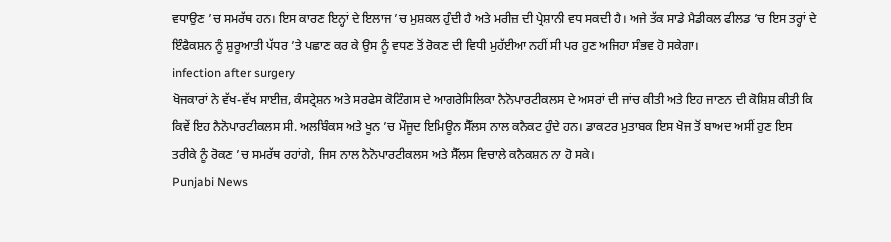ਵਧਾਉਣ ’ਚ ਸਮਰੱਥ ਹਨ। ਇਸ ਕਾਰਣ ਇਨ੍ਹਾਂ ਦੇ ਇਲਾਜ ’ਚ ਮੁਸ਼ਕਲ ਹੁੰਦੀ ਹੈ ਅਤੇ ਮਰੀਜ਼ ਦੀ ਪ੍ਰੇਸ਼ਾਨੀ ਵਧ ਸਕਦੀ ਹੈ। ਅਜੇ ਤੱਕ ਸਾਡੇ ਮੈਡੀਕਲ ਫੀਲਡ ’ਚ ਇਸ ਤਰ੍ਹਾਂ ਦੇ ਇੰਫੈਕਸ਼ਨ ਨੂੰ ਸ਼ੁਰੂਆਤੀ ਪੱਧਰ ’ਤੇ ਪਛਾਣ ਕਰ ਕੇ ਉਸ ਨੂੰ ਵਧਣ ਤੋਂ ਰੋਕਣ ਦੀ ਵਿਧੀ ਮੁਹੱਈਆ ਨਹੀਂ ਸੀ ਪਰ ਹੁਣ ਅਜਿਹਾ ਸੰਭਵ ਹੋ ਸਕੇਗਾ।
infection after surgery
ਖੋਜਕਾਰਾਂ ਨੇ ਵੱਖ-ਵੱਖ ਸਾਈਜ਼, ਕੰਸਟ੍ਰੇਸ਼ਨ ਅਤੇ ਸਰਫੇਸ ਕੋਟਿੰਗਸ ਦੇ ਆਗਰੇਸਿਲਿਕਾ ਨੈਨੋਪਾਰਟੀਕਲਸ ਦੇ ਅਸਰਾਂ ਦੀ ਜਾਂਚ ਕੀਤੀ ਅਤੇ ਇਹ ਜਾਣਨ ਦੀ ਕੋਸ਼ਿਸ਼ ਕੀਤੀ ਕਿ ਕਿਵੇਂ ਇਹ ਨੈਨੋਪਾਰਟੀਕਲਸ ਸੀ. ਅਲਬਿੰਕਸ ਅਤੇ ਖੂਨ ’ਚ ਮੌਜੂਦ ਇਮਿਊਨ ਸੈੱਲਸ ਨਾਲ ਕਨੈਕਟ ਹੁੰਦੇ ਹਨ। ਡਾਕਟਰ ਮੁਤਾਬਕ ਇਸ ਖੋਜ ਤੋਂ ਬਾਅਦ ਅਸੀਂ ਹੁਣ ਇਸ ਤਰੀਕੇ ਨੂੰ ਰੋਕਣ ’ਚ ਸਮਰੱਥ ਰਹਾਂਗੇ, ਜਿਸ ਨਾਲ ਨੈਨੋਪਾਰਟੀਕਲਸ ਅਤੇ ਸੈੱਲਸ ਵਿਚਾਲੇ ਕਨੈਕਸ਼ਨ ਨਾ ਹੋ ਸਕੇ।
Punjabi News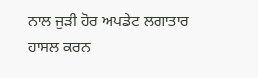ਨਾਲ ਜੁੜੀ ਹੋਰ ਅਪਡੇਟ ਲਗਾਤਾਰ ਹਾਸਲ ਕਰਨ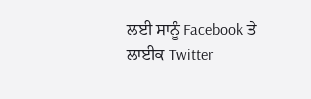ਲਈ ਸਾਨੂੰ Facebook ਤੇ ਲਾਈਕ Twitter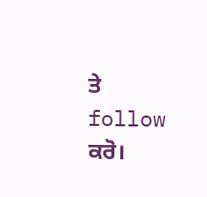ਤੇ follow ਕਰੋ।